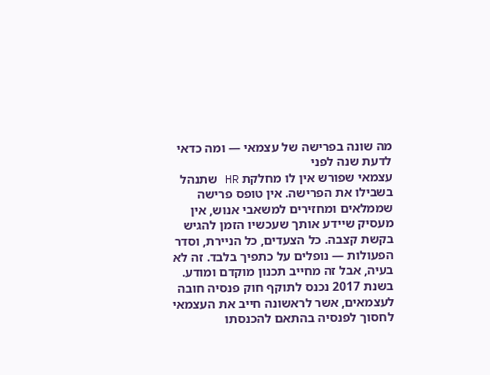מה שונה בפרישה של עצמאי — ומה כדאי לדעת שנה לפני
עצמאי שפורש אין לו מחלקת HR שתנהל בשבילו את הפרישה. אין טופס פרישה שממלאים ומחזירים למשאבי אנוש, אין מעסיק שיידע אותך שעכשיו הזמן להגיש בקשת קצבה. כל הצעדים, כל הניירת, וסדר הפעולות — נופלים על כתפיך בלבד. זה לא בעיה, אבל זה מחייב תכנון מוקדם ומודע.
בשנת 2017 נכנס לתוקף חוק פנסיה חובה לעצמאים, אשר לראשונה חייב את העצמאי לחסוך לפנסיה בהתאם להכנסתו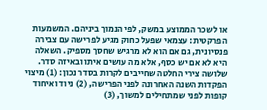או לשכר הממוצע במשק, לפי הנמוך ביניהם. המשמעות הפרקטית: עצמאי שפעל כחוק מגיע לפרישה עם צבירה פנסיונית, גם אם הוא לא מרגיש שחסך מספיק. השאלה היא לא אם יש כסף, אלא מה עושים איתו ובאיזה סדר.
שלושה צירי החלטה שחייבים לקרות בסדר נכון: (1) מיצוי הפקדות השנה האחרונה לפני הפרישה, (2) ניוד ואיחוד קופות לפני שמתחילים למשוך, (3)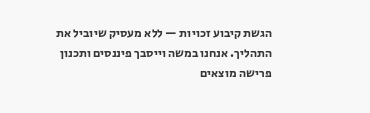הגשת קיבוע זכויות — ללא מעסיק שיוביל את התהליך. אנחנו במשה וייסבך פיננסים ותכנון פרישה מוצאים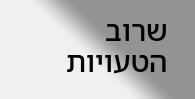שרוב הטעויות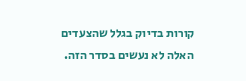קורות בדיוק בגלל שהצעדים האלה לא נעשים בסדר הזה.